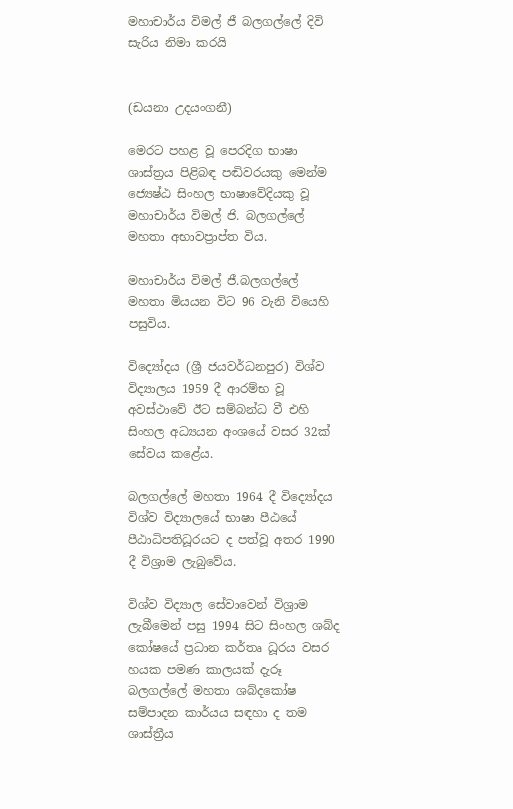මහාචාර්ය විමල් ජී බලගල්ලේ දිවි සැරිය නිමා කරයි


(ඩයනා උදයංගනී)

මෙරට පහළ වූ පෙරදිග භාෂා ශාස්ත්‍රය පිළිබඳ පඬිවරයකු මෙන්ම ජ්‍යෙෂ්ඨ සිංහල භාෂාවේදියකු වූ මහාචාර්ය විමල් ජි. බලගල්ලේ මහතා අභාවප්‍රාප්ත විය.

මහාචාර්ය විමල් ජී.බලගල්ලේ මහතා මියයන විට 96 වැනි වියෙහි පසුවිය.

විද්‍යෝදය (ශ්‍රී ජයවර්ධනපුර) විශ්ව විද්‍යාලය 1959 දී ආරම්භ වූ අවස්ථාවේ ඊට සම්බන්ධ වී එහි සිංහල අධ්‍යයන අංශයේ වසර 32ක් සේවය කළේය.

බලගල්ලේ මහතා 1964 දී විද්‍යෝදය විශ්ව විද්‍යාලයේ භාෂා පීඨයේ පීඨාධිපතිධූරයට ද පත්වූ අතර 1990 දී විශ්‍රාම ලැබුවේය.

විශ්ව විද්‍යාල සේවාවෙන් විශ්‍රාම ලැබීමෙන් පසු 1994 සිට සිංහල ශබ්ද කෝෂයේ ප්‍රධාන කර්තෘ ධූරය වසර හයක පමණ කාලයක් දැරූ බලගල්ලේ මහතා ශබ්දකෝෂ සම්පාදන කාර්යය සඳහා ද තම ශාස්ත්‍රීය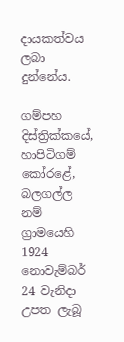දායකත්වය ලබා දුන්නේය.

ගම්පහ දිස්ත්‍රික්කයේ, හාපිටිගම් කෝරළේ, බලගල්ල නම් ග්‍රාමයෙහි 1924 නොවැම්බර් 24 වැනිදා උපත ලැබූ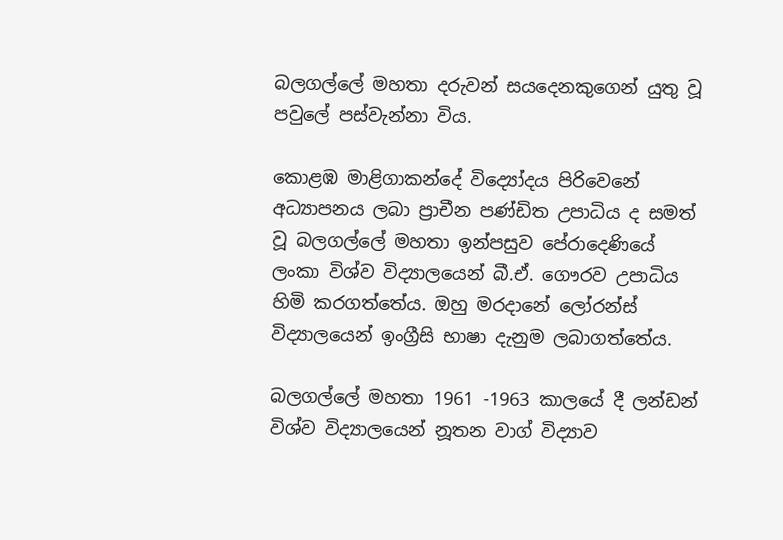බලගල්ලේ මහතා දරුවන් සයදෙනකුගෙන් යුතු වූ පවුලේ පස්වැන්නා විය.

කොළඹ මාළිගාකන්දේ විද්‍යෝදය පිරිවෙනේ අධ්‍යාපනය ලබා ප්‍රාචීන පණ්ඩිත උපාධිය ද සමත් වූ බලගල්ලේ මහතා ඉන්පසුව පේරාදෙණියේ ලංකා විශ්ව විද්‍යාලයෙන් බී.ඒ. ගෞරව උපාධිය හිමි කරගත්තේය. ඔහු මරදානේ ලෝරන්ස් විද්‍යාලයෙන් ඉංග්‍රීසි භාෂා දැනුම ලබාගත්තේය.

බලගල්ලේ මහතා 1961 -1963 කාලයේ දී ලන්ඩන් විශ්ව විද්‍යාලයෙන් නූතන වාග් විද්‍යාව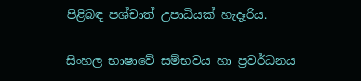පිළිබඳ පශ්චාත් උපාධියක් හැදෑරිය.

සිංහල භාෂාවේ සම්භවය හා ප්‍රවර්ධනය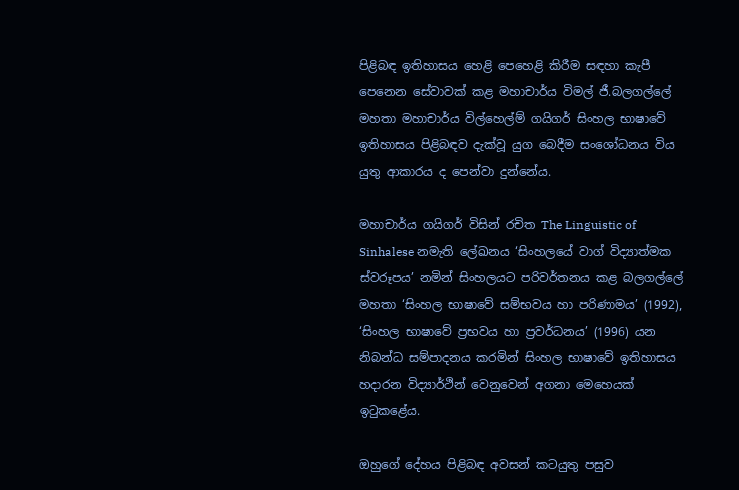පිළිබඳ ඉතිහාසය හෙළි පෙහෙළි කිරීම සඳහා කැපී පෙනෙන සේවාවක් කළ මහාචාර්ය විමල් ජී.බලගල්ලේ මහතා මහාචාර්ය විල්හෙල්ම් ගයිගර් සිංහල භාෂාවේ ඉතිහාසය පිළිබඳව දැක්වූ යුග බෙදීම සංශෝධනය විය යුතු ආකාරය ද පෙන්වා දුන්නේය.

මහාචාර්ය ගයිගර් විසින් රචිත The Linguistic of Sinhalese නමැති ලේඛනය ‘සිංහලයේ වාග් විද්‍යාත්මක ස්වරූපය’ නමින් සිංහලයට පරිවර්තනය කළ බලගල්ලේ මහතා ‘සිංහල භාෂාවේ සම්භවය හා පරිණාමය’ (1992), ‘සිංහල භාෂාවේ ප්‍රභවය හා ප්‍රවර්ධනය’ (1996) යන නිබන්ධ සම්පාදනය කරමින් සිංහල භාෂාවේ ඉතිහාසය හදාරන විද්‍යාර්ථින් වෙනුවෙන් අගනා මෙහෙයක් ඉටුකළේය.

ඔහුගේ දේහය පිළිබඳ අවසන් කටයුතු පසුව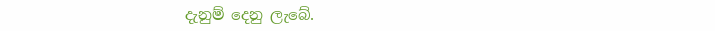දැනුම් දෙනු ලැබේ.